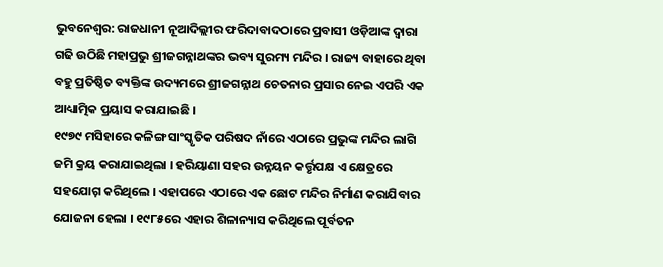ଭୁବନେଶ୍ବର: ରାଜଧାନୀ ନୂଆଦିଲ୍ଲୀର ଫରିଦାବାଦଠାରେ ପ୍ରବାସୀ ଓଡ଼ିଆଙ୍କ ଦ୍ୱାରା ଗଢି ଉଠିଛି ମହାପ୍ରଭୁ ଶ୍ରୀଜଗନ୍ନାଥଙ୍କର ଭବ୍ୟ ସୁରମ୍ୟ ମନ୍ଦିର । ରାଜ୍ୟ ବାହାରେ ଥିବା ବହୁ ପ୍ରତିଷ୍ଠିତ ବ୍ୟକ୍ତିଙ୍କ ଉଦ୍ୟମରେ ଶ୍ରୀଜଗନ୍ନାଥ ଚେତନାର ପ୍ରସାର ନେଇ ଏପରି ଏକ ଆଧ୍ୟାତ୍ମିକ ପ୍ରୟାସ କରାଯାଇଛି ।
୧୯୭୯ ମସିହାରେ କଳିଙ୍ଗ ସାଂସ୍କୃତିକ ପରିଷଦ ନାଁରେ ଏଠାରେ ପ୍ରଭୁଙ୍କ ମନ୍ଦିର ଲାଗି ଜମି କ୍ରୟ କରାଯାଇଥିଲା । ହରିୟାଣା ସହର ଉନ୍ନୟନ କର୍ତ୍ତୃପକ୍ଷ ଏ କ୍ଷେତ୍ରରେ ସହଯୋଗ଼ କରିଥିଲେ । ଏହାପରେ ଏଠାରେ ଏକ ଛୋଟ ମନ୍ଦିର ନିର୍ମାଣ କରାଯିବାର ଯୋଜନା ହେଲା । ୧୯୮୫ରେ ଏହାର ଶିଳାନ୍ୟାସ କରିଥିଲେ ପୂର୍ବତନ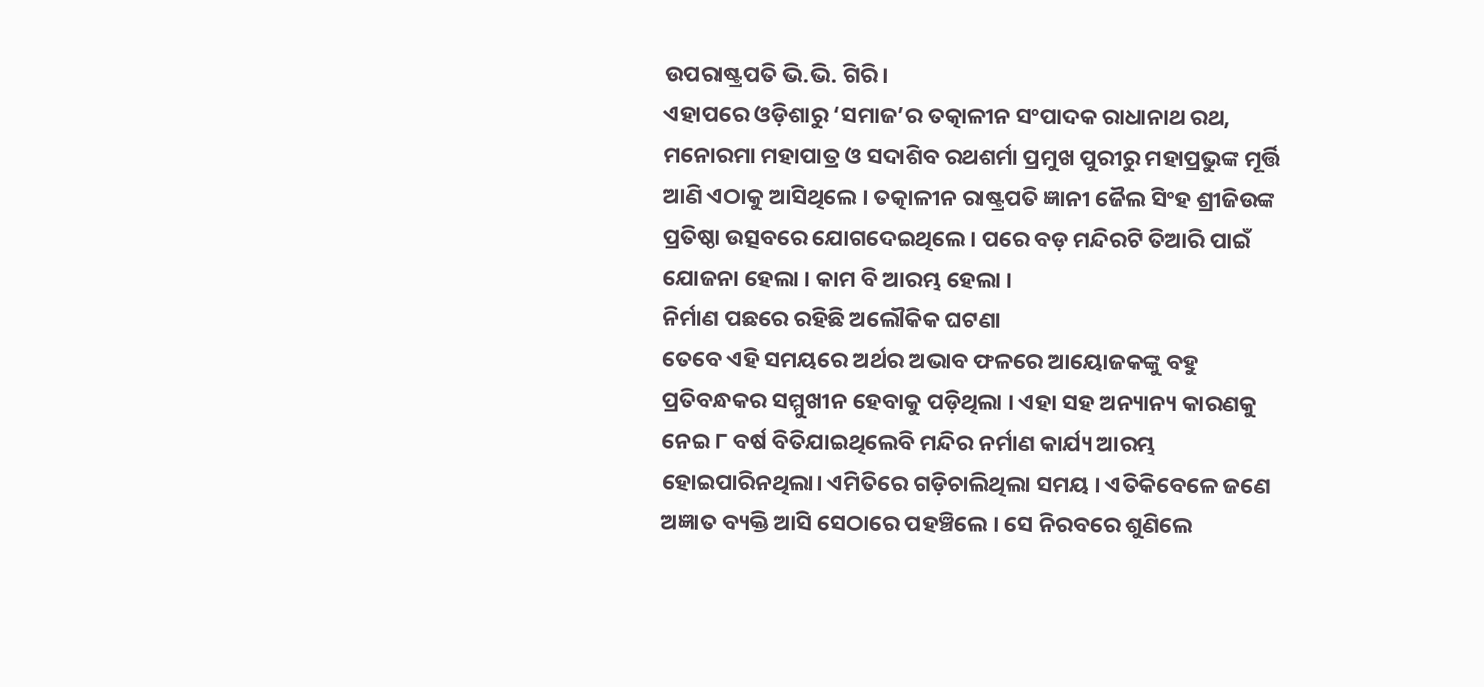ଉପରାଷ୍ଟ୍ରପତି ଭି.ଭି. ଗିରି ।
ଏହାପରେ ଓଡ଼ିଶାରୁ ‘ସମାଜ’ର ତତ୍କାଳୀନ ସଂପାଦକ ରାଧାନାଥ ରଥ, ମନୋରମା ମହାପାତ୍ର ଓ ସଦାଶିବ ରଥଶର୍ମା ପ୍ରମୁଖ ପୁରୀରୁ ମହାପ୍ରଭୁଙ୍କ ମୂର୍ତ୍ତି ଆଣି ଏଠାକୁ ଆସିଥିଲେ । ତତ୍କାଳୀନ ରାଷ୍ଟ୍ରପତି ଜ୍ଞାନୀ ଜୈଲ ସିଂହ ଶ୍ରୀଜିଉଙ୍କ ପ୍ରତିଷ୍ଠା ଉତ୍ସବରେ ଯୋଗଦେଇଥିଲେ । ପରେ ବଡ଼ ମନ୍ଦିରଟି ତିଆରି ପାଇଁ ଯୋଜନା ହେଲା । କାମ ବି ଆରମ୍ଭ ହେଲା ।
ନିର୍ମାଣ ପଛରେ ରହିଛି ଅଲୌକିକ ଘଟଣା
ତେବେ ଏହି ସମୟରେ ଅର୍ଥର ଅଭାବ ଫଳରେ ଆୟୋଜକଙ୍କୁ ବହୁ ପ୍ରତିବନ୍ଧକର ସମ୍ମୁଖୀନ ହେବାକୁ ପଡ଼ିଥିଲା । ଏହା ସହ ଅନ୍ୟାନ୍ୟ କାରଣକୁ ନେଇ ୮ ବର୍ଷ ବିତିଯାଇଥିଲେବି ମନ୍ଦିର ନର୍ମାଣ କାର୍ଯ୍ୟ ଆରମ୍ଭ ହୋଇପାରିନଥିଲା। ଏମିତିରେ ଗଡ଼ିଚାଲିଥିଲା ସମୟ । ଏତିକିବେଳେ ଜଣେ ଅଜ୍ଞାତ ବ୍ୟକ୍ତି ଆସି ସେଠାରେ ପହଞ୍ଚିଲେ । ସେ ନିରବରେ ଶୁଣିଲେ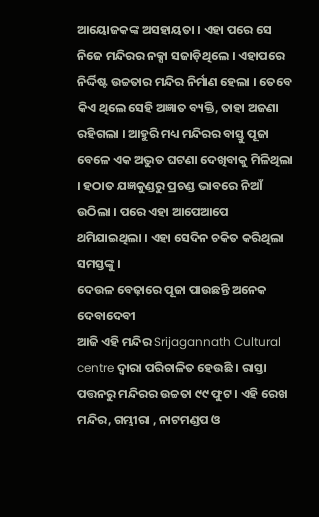ଆୟୋଜକଙ୍କ ଅସହାୟତା । ଏହା ପରେ ସେ ନିଜେ ମନ୍ଦିରର ନକ୍ସା ସଜାଡ଼ିଥିଲେ । ଏହାପରେ ନିର୍ଦ୍ଦିଷ୍ଟ ଉଚ୍ଚତାର ମନ୍ଦିର ନିର୍ମାଣ ହେଲା । ତେବେ କିଏ ଥିଲେ ସେହି ଅଜ୍ଞାତ ବ୍ୟକ୍ତି, ତାହା ଅଜଣା ରହିଗଲା । ଆହୁରି ମଧ୍ୟ ମନ୍ଦିରର ବାସ୍ତୁ ପୂଜା ବେଳେ ଏକ ଅଦ୍ଭୁତ ଘଟଣା ଦେଖିବାକୁ ମିଳିଥିଲା । ହଠାତ ଯଜ୍ଞକୁଣ୍ଡରୁ ପ୍ରଚଣ୍ଡ ଭାବରେ ନିଆଁ ଉଠିଲା । ପରେ ଏହା ଆପେଆପେ ଥମିଯାଇଥିଲା । ଏହା ସେଦିନ ଚକିତ କରିଥିଲା ସମସ୍ତଙ୍କୁ ।
ଦେଉଳ ବେଢ଼ାରେ ପୂଜା ପାଉଛନ୍ତି ଅନେକ ଦେବାଦେବୀ
ଆଜି ଏହି ମନ୍ଦିର Srijagannath Cultural centre ଦ୍ୱାରା ପରିଚାଳିତ ହେଉଛି । ରାସ୍ତା ପତ୍ତନରୁ ମନ୍ଦିରର ଉଚ୍ଚତା ୯୯ ଫୁଟ । ଏହି ରେଖ ମନ୍ଦିର, ଗମ୍ଭୀରା , ନାଟମଣ୍ଡପ ଓ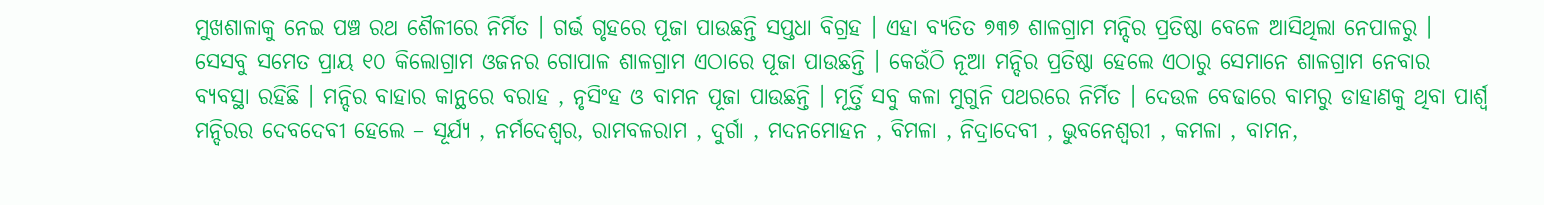ମୁଖଶାଳାକୁ ନେଇ ପଞ୍ଚ ରଥ ଶୈଳୀରେ ନିର୍ମିତ । ଗର୍ଭ ଗୃହରେ ପୂଜା ପାଉଛନ୍ତି ସପ୍ତଧା ବିଗ୍ରହ । ଏହା ବ୍ୟତିତ ୭୩୭ ଶାଳଗ୍ରାମ ମନ୍ଦିର ପ୍ରତିଷ୍ଠା ବେଳେ ଆସିଥିଲା ନେପାଳରୁ । ସେସବୁ ସମେତ ପ୍ରାୟ ୧୦ କିଲୋଗ୍ରାମ ଓଜନର ଗୋପାଳ ଶାଳଗ୍ରାମ ଏଠାରେ ପୂଜା ପାଉଛନ୍ତି । କେଉଁଠି ନୂଆ ମନ୍ଦିର ପ୍ରତିଷ୍ଠା ହେଲେ ଏଠାରୁ ସେମାନେ ଶାଳଗ୍ରାମ ନେବାର ବ୍ୟବସ୍ଥା ରହିଛି । ମନ୍ଦିର ବାହାର କାନ୍ଥରେ ବରାହ , ନୃସିଂହ ଓ ବାମନ ପୂଜା ପାଉଛନ୍ତି । ମୂର୍ତ୍ତି ସବୁ କଳା ମୁଗୁନି ପଥରରେ ନିର୍ମିତ । ଦେଉଳ ବେଢାରେ ବାମରୁ ଡାହାଣକୁ ଥିବା ପାର୍ଶ୍ୱ ମନ୍ଦିରର ଦେବଦେବୀ ହେଲେ – ସୂର୍ଯ୍ୟ , ନର୍ମଦେଶ୍ୱର, ରାମବଳରାମ , ଦୁର୍ଗା , ମଦନମୋହନ , ବିମଳା , ନିଦ୍ରାଦେବୀ , ଭୁବନେଶ୍ୱରୀ , କମଳା , ବାମନ,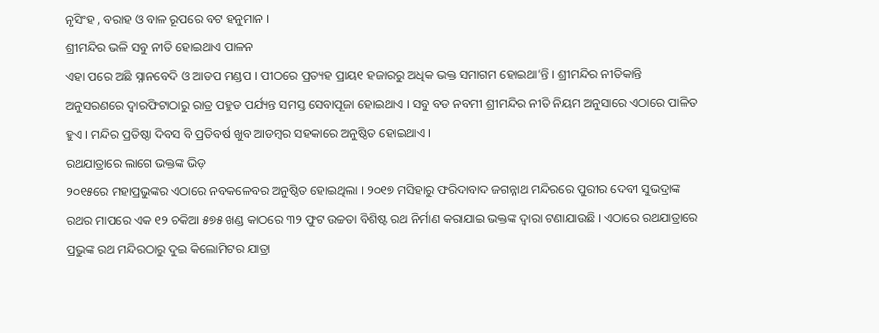ନୃସିଂହ , ବରାହ ଓ ବାଳ ରୂପରେ ବଟ ହନୁମାନ ।
ଶ୍ରୀମନ୍ଦିର ଭଳି ସବୁ ନୀତି ହୋଇଥାଏ ପାଳନ
ଏହା ପରେ ଅଛି ସ୍ନାନବେଦି ଓ ଆଡପ ମଣ୍ଡପ । ପୀଠରେ ପ୍ରତ୍ୟହ ପ୍ରାୟ୧ ହଜାରରୁ ଅଧିକ ଭକ୍ତ ସମାଗମ ହୋଇଥା’ନ୍ତି । ଶ୍ରୀମନ୍ଦିର ନୀତିକାନ୍ତି ଅନୁସରଣରେ ଦ୍ୱାରଫିଟାଠାରୁ ରାତ୍ର ପହୁଡ ପର୍ଯ୍ୟନ୍ତ ସମସ୍ତ ସେବାପୂଜା ହୋଇଥାଏ । ସବୁ ବଡ ନବମୀ ଶ୍ରୀମନ୍ଦିର ନୀତି ନିୟମ ଅନୁସାରେ ଏଠାରେ ପାଳିତ ହୁଏ । ମନ୍ଦିର ପ୍ରତିଷ୍ଠା ଦିବସ ବି ପ୍ରତିବର୍ଷ ଖୁବ ଆଡମ୍ବର ସହକାରେ ଅନୁଷ୍ଠିତ ହୋଇଥାଏ ।
ରଥଯାତ୍ରାରେ ଲାଗେ ଭକ୍ତଙ୍କ ଭିଡ଼
୨୦୧୫ରେ ମହାପ୍ରଭୁଙ୍କର ଏଠାରେ ନବକଳେବର ଅନୁଷ୍ଠିତ ହୋଇଥିଲା । ୨୦୧୭ ମସିହାରୁ ଫରିଦାବାଦ ଜଗନ୍ନାଥ ମନ୍ଦିରରେ ପୁରୀର ଦେବୀ ସୁଭଦ୍ରାଙ୍କ ରଥର ମାପରେ ଏକ ୧୨ ଚକିଆ ୫୭୫ ଖଣ୍ଡ କାଠରେ ୩୨ ଫୁଟ ଉଚ୍ଚତା ବିଶିଷ୍ଟ ରଥ ନିର୍ମାଣ କରାଯାଇ ଭକ୍ତଙ୍କ ଦ୍ୱାରା ଟଣାଯାଉଛି । ଏଠାରେ ରଥଯାତ୍ରାରେ ପ୍ରଭୁଙ୍କ ରଥ ମନ୍ଦିରଠାରୁ ଦୁଇ କିଲୋମିଟର ଯାତ୍ରା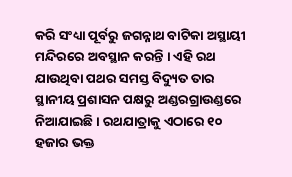କରି ସଂଧ୍ୟା ପୂର୍ବରୁ ଜଗନ୍ନାଥ ବାଟିକା ଅସ୍ଥାୟୀ ମନ୍ଦିରରେ ଅବସ୍ଥାନ କରନ୍ତି । ଏହି ରଥ ଯାଉଥିବା ପଥର ସମସ୍ତ ବିଦ୍ୟୁତ ତାର ସ୍ଥାନୀୟ ପ୍ରଶାସନ ପକ୍ଷରୁ ଅଣ୍ଡରଗ୍ରାଉଣ୍ଡରେ ନିଆଯାଇଛି । ରଥଯାତ୍ରାକୁ ଏଠାରେ ୧୦ ହଜାର ଭକ୍ତ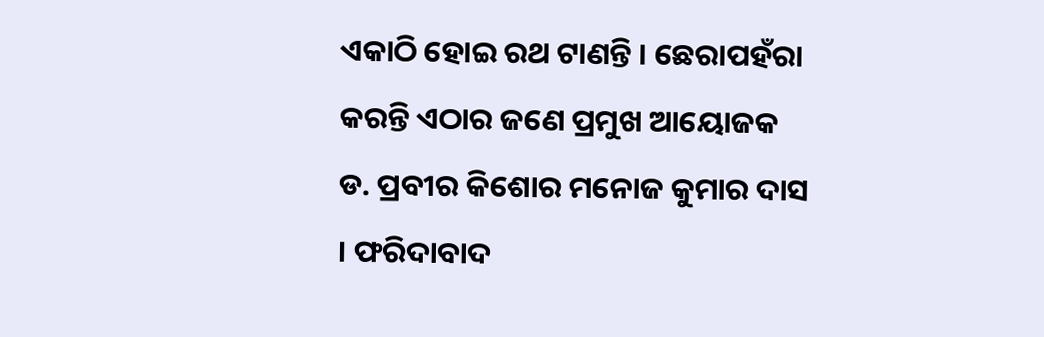ଏକାଠି ହୋଇ ରଥ ଟାଣନ୍ତି । ଛେରାପହଁରା କରନ୍ତି ଏଠାର ଜଣେ ପ୍ରମୁଖ ଆୟୋଜକ ଡ. ପ୍ରବୀର କିଶୋର ମନୋଜ କୁମାର ଦାସ । ଫରିଦାବାଦ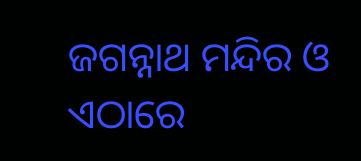ଜଗନ୍ନାଥ ମନ୍ଦିର ଓ ଏଠାରେ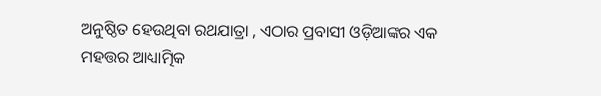ଅନୁଷ୍ଠିତ ହେଉଥିବା ରଥଯାତ୍ରା , ଏଠାର ପ୍ରବାସୀ ଓଡ଼ିଆଙ୍କର ଏକ ମହତ୍ତର ଆଧ୍ୟାତ୍ମିକ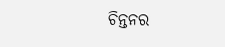ଚିନ୍ତନର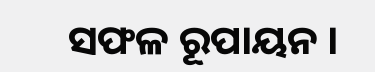ସଫଳ ରୂପାୟନ ।